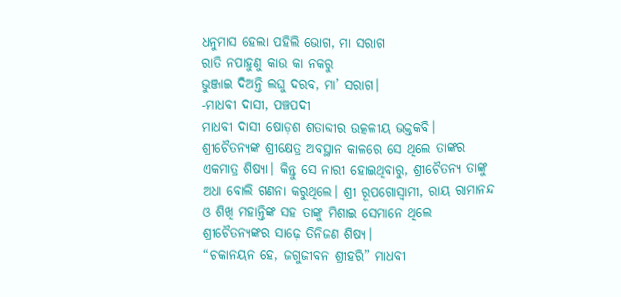ଧନୁମାସ ହେଲା ପହିଲି ଭୋଗ, ମା ସରାଗ
ରାତି ନପାହୁଣୁ କାଉ କା ନକରୁ
ଭୁଞ୍ଜାଇ ଦିଅନ୍ତି ଲଘୁ ଦରବ, ମା’ ସରାଗ।
-ମାଧବୀ ଦାସୀ, ପଞ୍ଚପଦୀ
ମାଧବୀ ଦାସୀ ଷୋଡ଼ଶ ଶତାବ୍ଦୀର ଉତ୍କଳୀୟ ଭକ୍ତକବି। ଶ୍ରୀଚୈତନ୍ୟଙ୍କ ଶ୍ରୀକ୍ଷେତ୍ର ଅବସ୍ଥାନ କାଳରେ ସେ ଥିଲେ ତାଙ୍କର ଏକମାତ୍ର ଶିଷ୍ୟା। କିନ୍ତୁ ସେ ନାରୀ ହୋଇଥିବାରୁ, ଶ୍ରୀଚୈତନ୍ୟ ତାଙ୍କୁ ଅଧା ବୋଲି ଗଣନା କରୁଥିଲେ। ଶ୍ରୀ ରୂପଗୋସ୍ୱାମୀ, ରାୟ ରାମାନନ୍ଦ ଓ ଶିଖି ମହାନ୍ତିଙ୍କ ସହ ତାଙ୍କୁ ମିଶାଇ ସେମାନେ ଥିଲେ ଶ୍ରୀଚୈତନ୍ୟଙ୍କର ସାଢ଼େ ତିନିଜଣ ଶିଷ୍ୟ।
“ଚକାନୟନ ହେ, ଜଗୁଜୀବନ ଶ୍ରୀହରି” ମାଧବୀ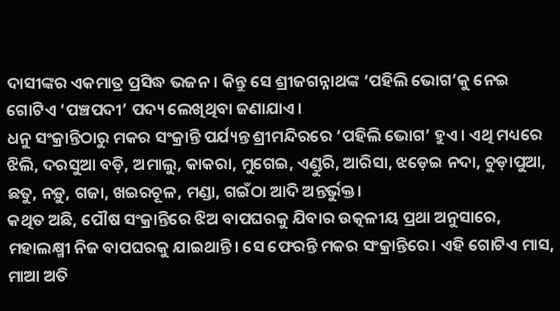ଦାସୀଙ୍କର ଏକମାତ୍ର ପ୍ରସିଦ୍ଧ ଭଜନ। କିନ୍ତୁ ସେ ଶ୍ରୀଜଗନ୍ନାଥଙ୍କ ‘ପହିଲି ଭୋଗ’କୁ ନେଇ ଗୋଟିଏ ‘ପଞ୍ଚପଦୀ’ ପଦ୍ୟ ଲେଖିଥିବା ଜଣାଯାଏ।
ଧନୁ ସଂକ୍ରାନ୍ତିଠାରୁ ମକର ସଂକ୍ରାନ୍ତି ପର୍ଯ୍ୟନ୍ତ ଶ୍ରୀମନ୍ଦିରରେ ‘ପହିଲି ଭୋଗ’ ହୁଏ। ଏଥି ମଧ୍ୟରେ ଝିଲି, ଦରସୁଆ ବଡ଼ି, ଅମାଲୁ, କାକରା, ମୁଗେଇ, ଏଣ୍ଡୁରି, ଆରିସା, ଝଡ଼େଇ ନଦା, ଚୁଡ଼ାପୁଆ, ଛତୁ, ନଡ଼ୁ, ଗଜା, ଖଇରଚୂଳ, ମଣ୍ଡା, ଗଇଁଠା ଆଦି ଅନ୍ତର୍ଭୁକ୍ତ।
କଥିତ ଅଛି, ପୌଷ ସଂକ୍ରାନ୍ତିରେ ଝିଅ ବାପଘରକୁ ଯିବାର ଉତ୍କଳୀୟ ପ୍ରଥା ଅନୁସାରେ, ମହାଲକ୍ଷ୍ମୀ ନିଜ ବାପଘରକୁ ଯାଇଥାନ୍ତି। ସେ ଫେରନ୍ତି ମକର ସଂକ୍ରାନ୍ତିରେ। ଏହି ଗୋଟିଏ ମାସ, ମାଆ ଅତି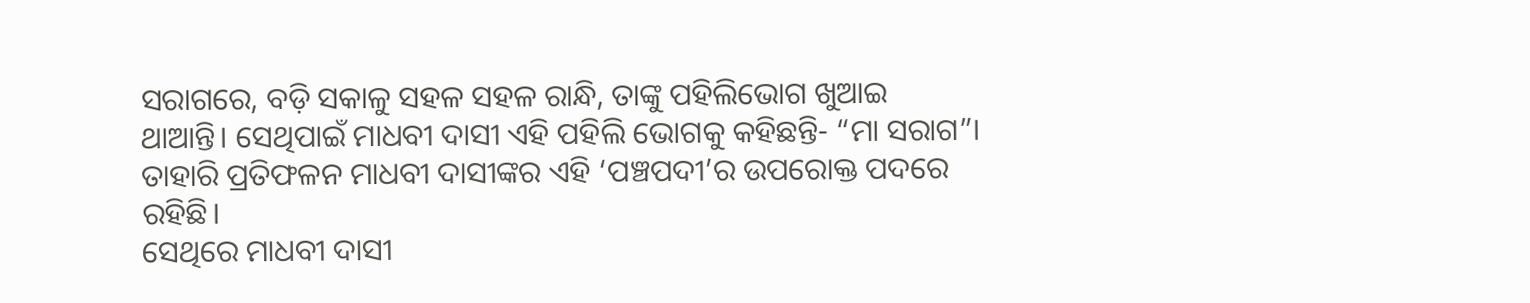ସରାଗରେ, ବଡ଼ି ସକାଳୁ ସହଳ ସହଳ ରାନ୍ଧି, ତାଙ୍କୁ ପହିଲିଭୋଗ ଖୁଆଇ ଥାଆନ୍ତି। ସେଥିପାଇଁ ମାଧବୀ ଦାସୀ ଏହି ପହିଲି ଭୋଗକୁ କହିଛନ୍ତି- “ମା ସରାଗ”। ତାହାରି ପ୍ରତିଫଳନ ମାଧବୀ ଦାସୀଙ୍କର ଏହି ‘ପଞ୍ଚପଦୀ’ର ଉପରୋକ୍ତ ପଦରେ ରହିଛି।
ସେଥିରେ ମାଧବୀ ଦାସୀ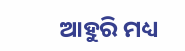ଆହୁରି ମଧ୍ୟ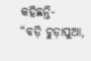କହିଛନ୍ତି-
“ବଡ଼ି ଚୁଡ଼ାପୁଆ,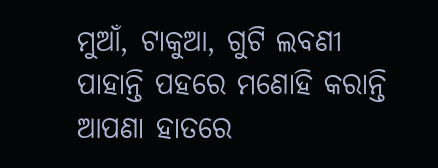ମୁଆଁ, ଟାକୁଆ, ଗୁଟି ଲବଣୀ
ପାହାନ୍ତି ପହରେ ମଣୋହି କରାନ୍ତି
ଆପଣା ହାତରେ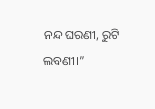ନନ୍ଦ ଘରଣୀ, ରୁଟି ଲବଣୀ।”